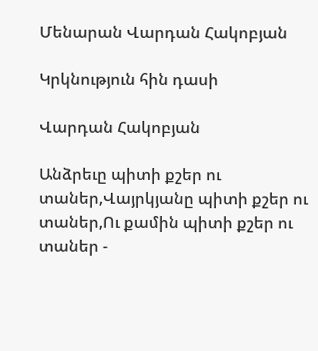Մենարան Վարդան Հակոբյան

Կրկնություն հին դասի

Վարդան Հակոբյան

Անձրեւը պիտի քշեր ու տաներ,Վայրկյանը պիտի քշեր ու տաներ,Ու քամին պիտի քշեր ու տաներ -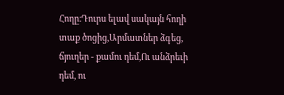Հողը։Դուրս ելավ սակայն հողի տաք ծոցից,Արմատներ ձգեց, ճյուղեր - քամու դեմ,Ու անձրեւի դեմ, ու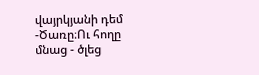վայրկյանի դեմ -Ծառը։Ու հողը մնաց - ծլեց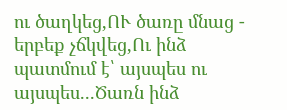ու ծաղկեց,ՈՒ ծառը մնաց - երբեք չճկվեց,Ու ինձ պատմում է՝ այսպես ու այսպես...Ծառն ինձ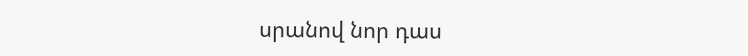սրանով նոր դաս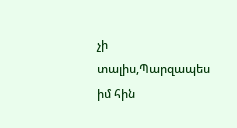չի տալիս,Պարզապես իմ հին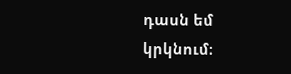դասն եմ կրկնում։